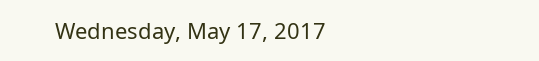Wednesday, May 17, 2017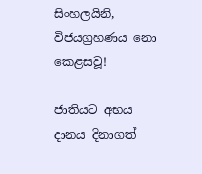සිංහලයිනි, විජයග්‍රහණය නො කෙළසවූ!

ජාතියට අභය දානය දිනාගත්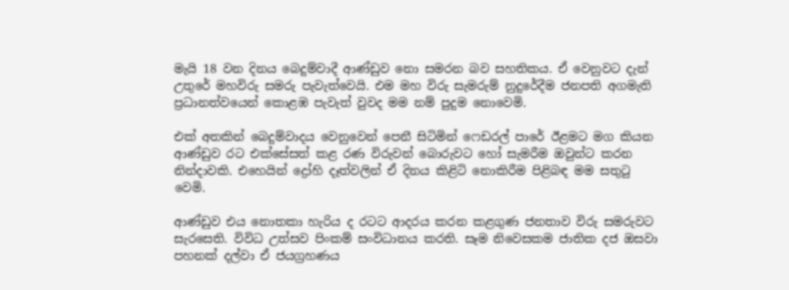මැයි 18 වන දිනය බෙදුම්වාදී ආණ්ඩුව නො සමරන බව සහතිකය. ඒ වෙනුවට දැන් උතුරේ මහවිරු සමරු පැවැත්වෙයි. එම මහ විරු සැමරුම් නුදුරේදීම ජනපති අගමැති ප්‍රධානත්වයෙන් කොළඹ පැවැත් වුවද මම නම් පුදුම නොවෙමි.

එක් අතකින් බෙදුම්වාදය වෙනුවෙන් පෙනී සිටිමින් ෆෙඩරල් පාරේ ඊළමට මග කියන ආණ්ඩුව රට එක්සේසත් කළ රණ විරුවන් බොරුවට හෝ සැමරීම ඔවුන්ට කරන නින්දාවකි. එහෙයින් ද්‍රෝහි දෑත්වලින් ඒ දිනය කිළිටි නොකිරීම පිළිබඳ මම සතුටු වෙමි.

ආණ්ඩුව එය නොතකා හැරිය ද රටට ආදරය කරන කළගුණ ජනතාව විරු සමරුවට සැරසෙති. විවිධ උත්සව පිංකම් සංවිධානය කරති. සෑම නිවෙසකම ජාතික දජ ඔසවා පහනක් දල්වා ඒ ජයග්‍රහණය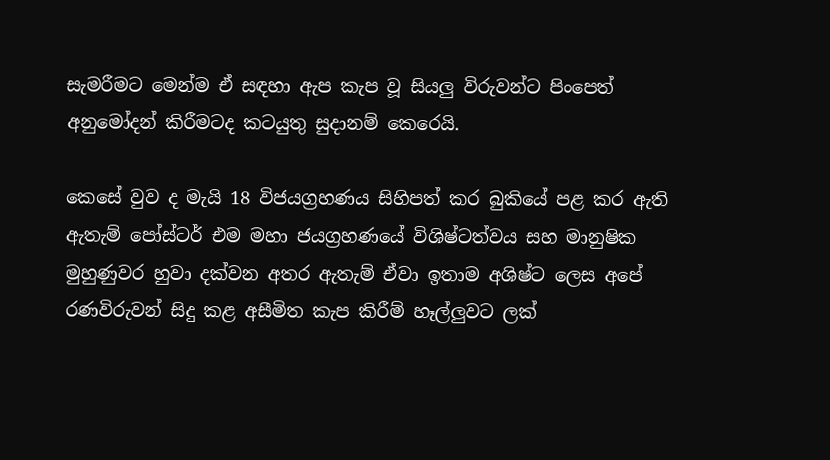සැමරීමට මෙන්ම ඒ සඳහා ඇප කැප වූ සියලු විරුවන්ට පිංපෙත් අනුමෝදන් කිරීමටද කටයුතු සුදානම් කෙරෙයි.

කෙසේ වුව ද මැයි 18 විජයග්‍රහණය සිහිපත් කර බුකියේ පළ කර ඇති ඇතැම් පෝස්ටර් එම මහා ජයග්‍රහණයේ විශිෂ්ටත්වය සහ මානුෂික මුහුණුවර හුවා දක්වන අතර ඇතැම් ඒවා ඉතාම අශිෂ්ට ලෙස අපේ රණවිරුවන් සිදු කළ අසීමිත කැප කිරීම් හෑල්ලුවට ලක්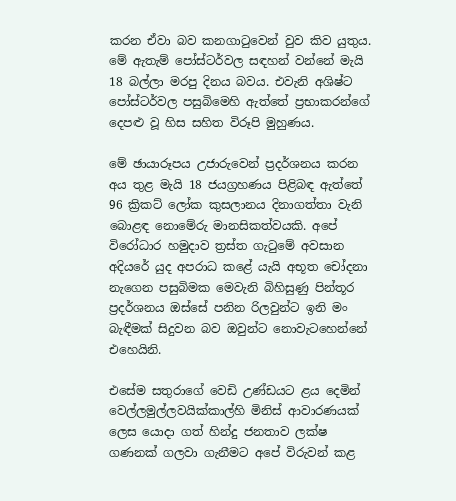කරන ඒවා බව කනගාටුවෙන් වුව කිව යුතුය. මේ ඇතැම් පෝස්ටර්වල සඳහන් වන්නේ මැයි 18 බල්ලා මරපු දිනය බවය. එවැනි අශිෂ්ට පෝස්ටර්වල පසුබිමෙහි ඇත්තේ ප්‍රභාකරන්ගේ දෙපළු වූ හිස සහිත විරූපි මුහුණය.

මේ ඡායාරූපය උජාරුවෙන් ප්‍රදර්ශනය කරන අය තුළ මැයි 18 ජයග්‍රහණය පිළිබඳ ඇත්තේ 96 ක්‍රිකට් ලෝක කුසලානය දිනාගත්තා වැනි බොළඳ නොමේරු මානසිකත්වයකි. අපේ විරෝධාර හමුදාව ත්‍රස්ත ගැටුමේ අවසාන අදියරේ යුද අපරාධ කළේ යැයි අභූත චෝදනා නැගෙන පසුබිමක මෙවැනි බිහිසුණු පින්තූර ප්‍රදර්ශනය ඔස්සේ පනින රිලවුන්ට ඉනි මං බැඳීමක් සිදුවන බව ඔවුන්ට නොවැටහෙන්නේ එහෙයිනි.

එසේම සතුරාගේ වෙඩි උණ්ඩයට ළය දෙමින් වෙල්ලමුල්ලවයික්කාල්හි මිනිස් ආවාරණයක් ලෙස යොදා ගත් හින්දු ජනතාව ලක්ෂ ගණනක් ගලවා ගැනීමට අපේ විරුවන් කළ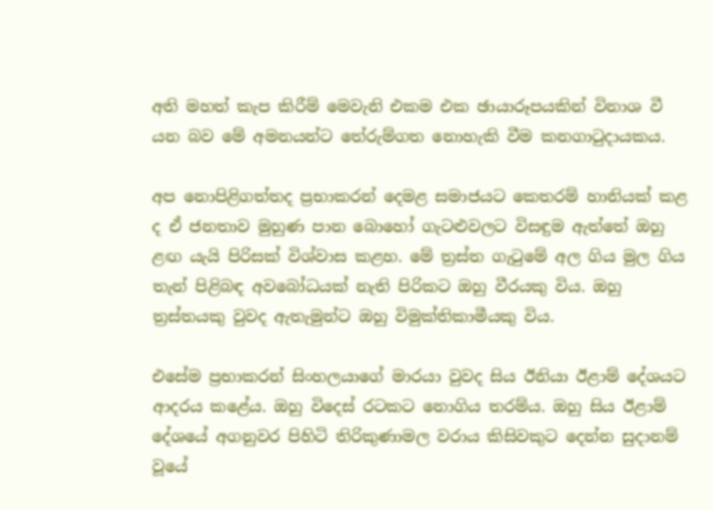අති මහත් කැප කිරීම් මෙවැනි එකම එක ඡායාරූපයකින් විනාශ වී යන බව මේ අමනයන්ට තේරුම්ගත නොහැකි වීම කනගාටුදායකය.

අප නොපිළිගත්තද ප්‍රභාකරන් දෙමළ සමාජයට කෙතරම් හානියක් කළ ද ඒ ජනතාව මුහුණ පාන බොහෝ ගැටළුවලට විසඳුම ඇත්තේ ඔහු ළඟ යැයි පිරිසක් විශ්වාස කළහ. මේ ත්‍රස්ත ගැටුමේ අල ගිය මුල ගිය තැන් පිළිබඳ අවබෝධයක් නැති පිරිකට ඔහු වීරයකු විය. ඔහු ත්‍රස්තයකු වුවද ඇතැමුන්ට ඔහු විමුක්තිකාමීයකු විය.

එසේම ප්‍රභාකරන් සිංහලයාගේ මාරයා වුවද සිය ඊනියා ඊළාම් දේශයට ආදරය කළේය. ඔහු විදෙස් රටකට නොගිය තරම්ය. ඔහු සිය ඊළාම් දේශයේ අගනුවර පිහිටි තිරිකුණාමල වරාය කිසිවකුට දෙන්න සුදානම් වූයේ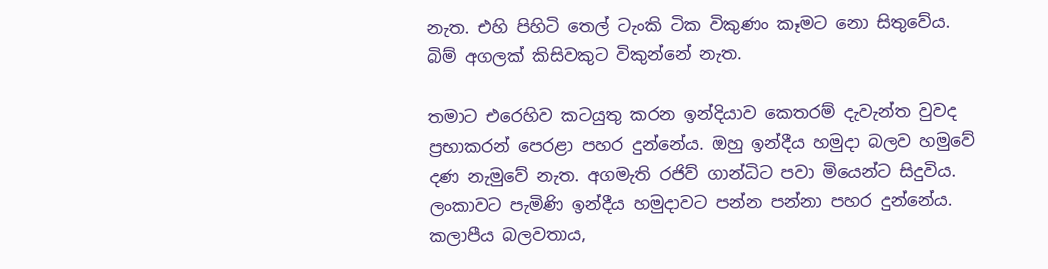නැත. එහි පිහිටි තෙල් ටැංකි ටික විකුණං කෑමට නො සිතුවේය. බිම් අගලක් කිසිවකුට විකුන්නේ නැත.

තමාට එරෙහිව කටයුතු කරන ඉන්දියාව කෙතරම් දැවැන්ත වුවද ප්‍රභාකරන් පෙරළා පහර දුන්නේය. ඔහු ඉන්දීය හමුදා බලව හමුවේ දණ නැමුවේ නැත. අගමැති රජිව් ගාන්ධිට පවා මියෙන්ට සිදුවිය. ලංකාවට පැමිණි ඉන්දීය හමුදාවට පන්න පන්නා පහර දුන්නේය. කලාපීය බලවතාය,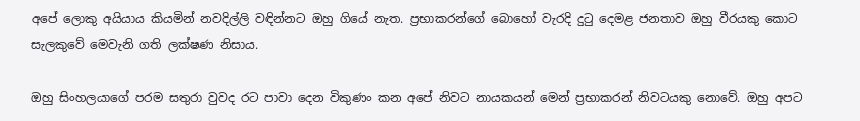අපේ ලොකු අයියාය කියමින් නවදිල්ලි වඳින්නට ඔහු ගියේ නැත. ප්‍රභාකරන්ගේ බොහෝ වැරදි දුටු දෙමළ ජනතාව ඔහු වීරයකු කොට සැලකුවේ මෙවැනි ගති ලක්ෂණ නිසාය.

ඔහු සිංහලයාගේ පරම සතුරා වුවද රට පාවා දෙන විකුණං කන අපේ නිවට නායකයන් මෙන් ප්‍රභාකරන් නිවටයකු නොවේ. ඔහු අපට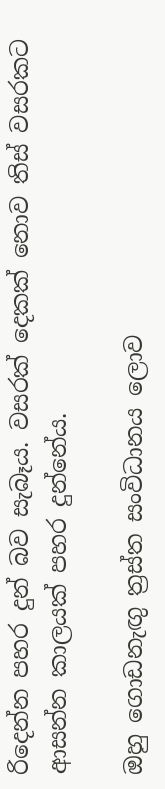රිදෙන්න පහර දුන් බව සැබෑය. වසරක් දෙකක් නොව තිස් වසරකට ආසන්න කාලයක් පහර දුන්නේය.

ඔහු ගොඩනැඟු ත්‍රස්ත සංවිධානය ලොව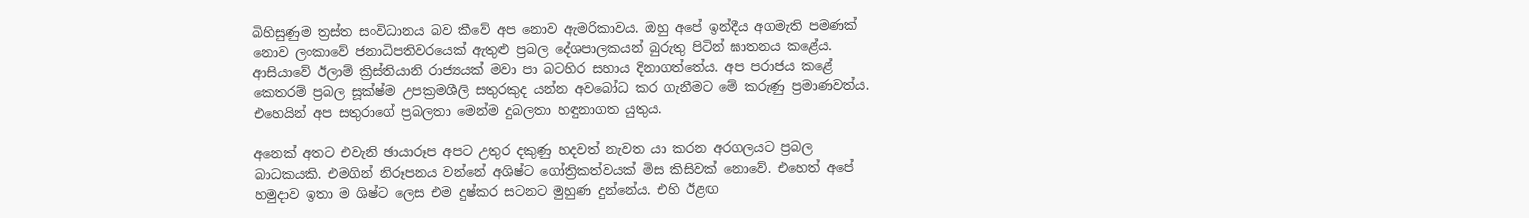බිහිසුණුම ත්‍රස්ත සංවිධානය බව කීවේ අප නොව ඇමරිකාවය. ඔහු අපේ ඉන්දීය අගමැති පමණක් නොව ලංකාවේ ජනාධිපතිවරයෙක් ඇතුළු ප්‍රබල දේශපාලකයන් බුරුතු පිටින් ඝාතනය කළේය. ආසියාවේ ඊලාම් ක්‍රිස්තියානි රාජ්‍යයක් මවා පා බටහිර සහාය දිනාගත්තේය. අප පරාජය කළේ කෙතරම් ප්‍රබල සූක්ෂ්ම උපක්‍රමශීලි සතුරකුද යන්න අවබෝධ කර ගැනීමට මේ කරුණු ප්‍රමාණවත්ය. එහෙයින් අප සතුරාගේ ප්‍රබලතා මෙන්ම දුබලතා හඳුනාගත යුතුය.

අනෙක් අතට එවැනි ඡායාරූප අපට උතුර දකුණු හදවත් නැවත යා කරන අරගලයට ප්‍රබල බාධකයකි. එමගින් නිරූපනය වන්නේ අශිෂ්ට ගෝත්‍රිකත්වයක් මිස කිසිවක් නොවේ. එහෙත් අපේ හමුදාව ඉතා ම ශිෂ්ට ලෙස එම දුෂ්කර සටනට මුහුණ දුන්නේය. එහි ඊළඟ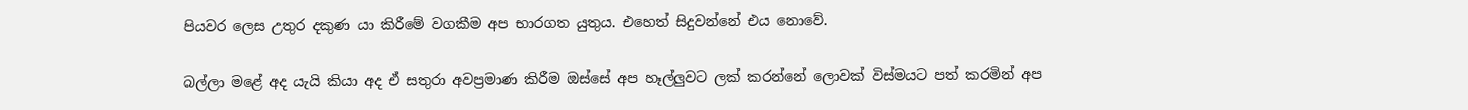පියවර ලෙස උතුර දකුණ යා කිරීමේ වගකීම අප භාරගත යුතුය. එහෙත් සිදුවන්නේ එය නොවේ.

බල්ලා මළේ අද යැයි කියා අද ඒ සතුරා අවප්‍රමාණ කිරීම ඔස්සේ අප හෑල්ලුවට ලක් කරන්නේ ලොවක් විස්මයට පත් කරමින් අප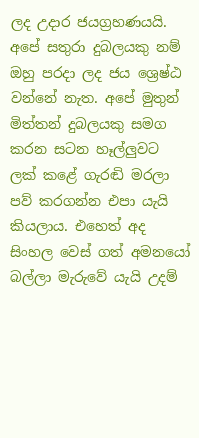ලද උදාර ජයග්‍රහණයයි. අපේ සතුරා දුබලයකු නම් ඔහු පරදා ලද ජය ශ්‍රෙෂ්ඨ වන්නේ නැත. අපේ මුතුන් මිත්තන් දුබලයකු සමග කරන සටන හෑල්ලුවට ලක් කළේ ගැරඬි මරලා පව් කරගන්න එපා යැයි කියලාය. එහෙත් අද සිංහල වෙස් ගත් අමනයෝ බල්ලා මැරුවේ යැයි උදම්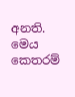අනති. මෙය කෙතරම්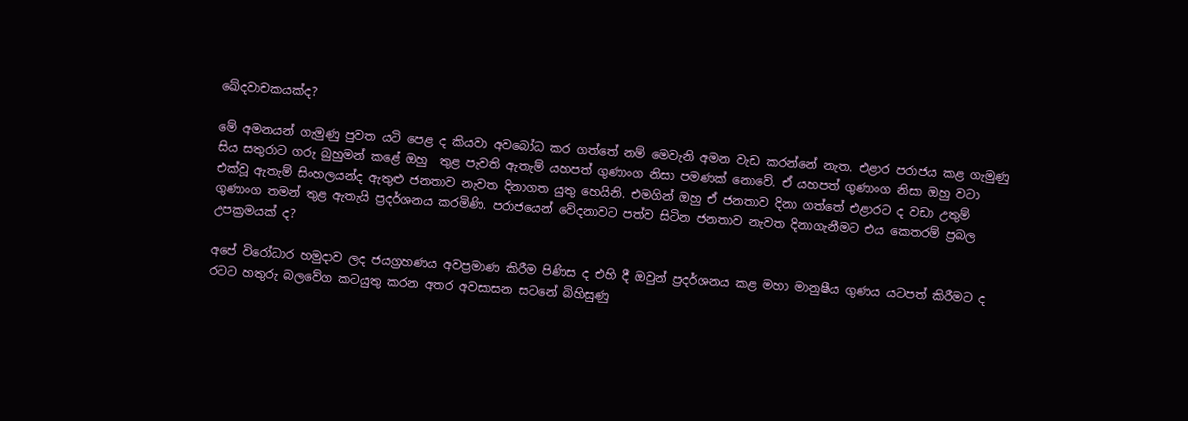ඛේදවාචකයක්ද?

මේ අමනයන් ගැමුණු පුවත යටි පෙළ ද කියවා අවබෝධ කර ගත්තේ නම් මෙවැනි අමන වැඩ කරන්නේ නැත. එළාර පරාජය කළ ගැමුණු සිය සතුරාට ගරු බුහුමන් කළේ ඔහු  තුළ පැවති ඇතැම් යහපත් ගුණාංග නිසා පමණක් නොවේ. ඒ යහපත් ගුණාංග නිසා ඔහු වටා එක්වූ ඇතැම් සිංහලයන්ද ඇතුළු ජනතාව නැවත දිනාගත යුතු හෙයිනි. එමගින් ඔහු ඒ ජනතාව දිනා ගත්තේ එළාරට ද වඩා උතුම් ගුණාංග තමන් තුළ ඇතැයි ප්‍රදර්ශනය කරමිණි. පරාජයෙන් වේදනාවට පත්ව සිටින ජනතාව නැවත දිනාගැනීමට එය කෙතරම් ප්‍රබල උපක්‍රමයක් ද?

අපේ විරෝධාර හමුදාව ලද ජයග්‍රහණය අවප්‍රමාණ කිරීම පිණිස ද එහි දී ඔවුන් ප්‍රදර්ශනය කළ මහා මානුෂීය ගුණය යටපත් කිරීමට ද රටට හතුරු බලවේග කටයුතු කරන අතර අවසාසන සටනේ බිහිසුණු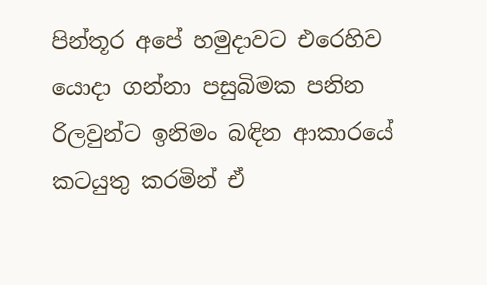පින්තූර අපේ හමුදාවට එරෙහිව යොදා ගන්නා පසුබිමක පනින රිලවුන්ට ඉනිමං බඳින ආකාරයේ කටයුතු කරමින් ඒ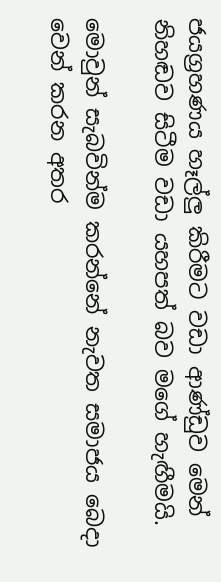ජයග්‍රහණය හෑල්ලු කිරීමට වඩා ආණ්ඩුව මෙන් නිහඬව සිටීම වඩා යහපත් බව මගේ හැඟීමයි.

මොවුන් සැබවින්ම කරන්නේ නැවත සමාජය බෙදා වෙන් කරන අතර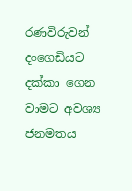රණවිරුවන් දංගෙඩියට දක්කා ගෙන වාමට අවශ්‍ය ජනමතය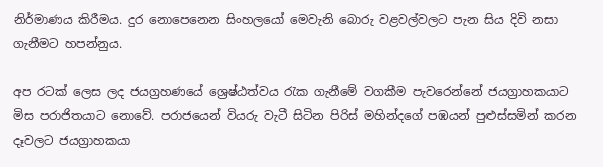නිර්මාණය කිරීමය. දුර නොපෙනෙන සිංහලයෝ මෙවැනි බොරු වළවල්වලට පැන සිය දිවි නසා ගැනීමට හපන්නුය.

අප රටක් ලෙස ලද ජයග්‍රහණයේ ශ්‍රෙෂ්ඨත්වය රැක ගැනීමේ වගකීම පැවරෙන්නේ ජයග්‍රාහකයාට මිස පරාජිතයාට නොවේ. පරාජයෙන් වියරු වැටී සිටින පිරිස් මහින්දගේ පඹයන් පුළුස්සමින් කරන දෑවලට ජයග්‍රාහකයා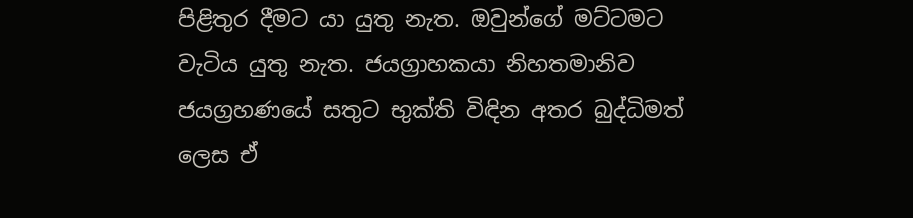පිළිතුර දීමට යා යුතු නැත. ඔවුන්ගේ මට්ටමට වැටිය යුතු නැත. ජයග්‍රාහකයා නිහතමානිව ජයග්‍රහණයේ සතුට භුක්ති විඳින අතර බුද්ධිමත් ලෙස ඒ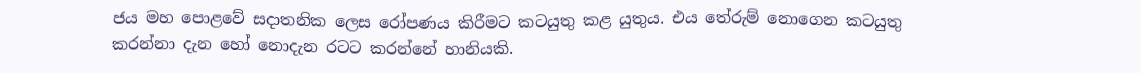ජය මහ පොළවේ සදාතනික ලෙස රෝපණය කිරීමට කටයුතු කළ යුතුය. එය තේරුම් නොගෙන කටයුතු කරන්නා දැන හෝ නොදැන රටට කරන්නේ හානියකි.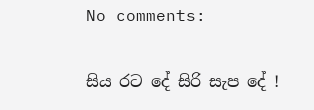No comments:


සිය රට දේ සිරි සැප දේ !